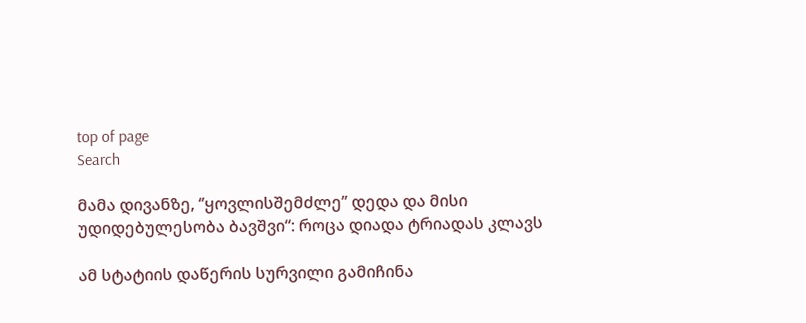top of page
Search

მამა დივანზე, ‘’ყოვლისშემძლე’’ დედა და მისი უდიდებულესობა ბავშვი“: როცა დიადა ტრიადას კლავს

ამ სტატიის დაწერის სურვილი გამიჩინა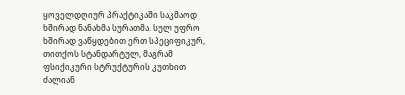ყოველდღიურ პრაქტიკაში საკმაოდ ხშირად ნანახმა სურათმა. სულ უფრო ხშირად ვაწყდებით ერთ სპეციფიკურ, თითქოს სტანდარტულ, მაგრამ ფსიქიკური სტრუქტურის კუთხით ძალიან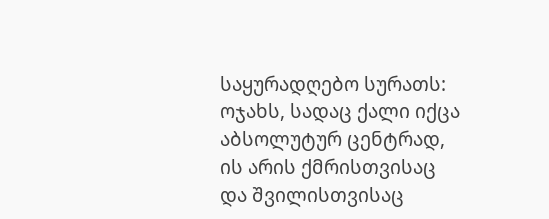საყურადღებო სურათს: ოჯახს, სადაც ქალი იქცა აბსოლუტურ ცენტრად, ის არის ქმრისთვისაც და შვილისთვისაც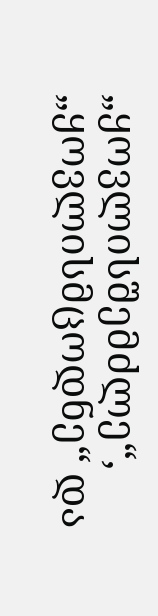„ყოვლისშემძლე“, „ყოვლისმცოდნე“ და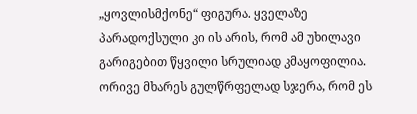„ყოვლისმქონე“ ფიგურა. ყველაზე პარადოქსული კი ის არის, რომ ამ უხილავი გარიგებით წყვილი სრულიად კმაყოფილია. ორივე მხარეს გულწრფელად სჯერა, რომ ეს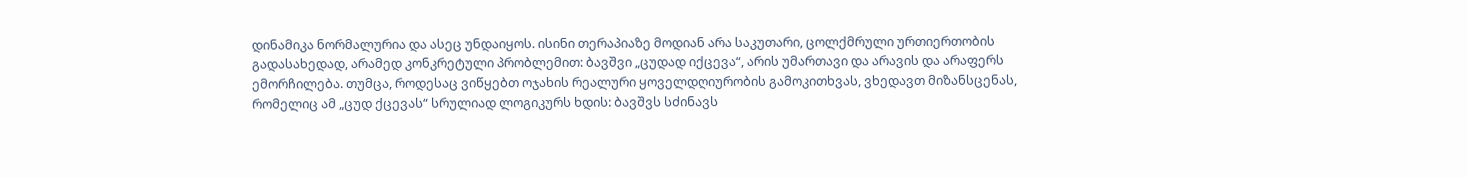დინამიკა ნორმალურია და ასეც უნდაიყოს. ისინი თერაპიაზე მოდიან არა საკუთარი, ცოლქმრული ურთიერთობის გადასახედად, არამედ კონკრეტული პრობლემით: ბავშვი „ცუდად იქცევა“, არის უმართავი და არავის და არაფერს ემორჩილება. თუმცა, როდესაც ვიწყებთ ოჯახის რეალური ყოველდღიურობის გამოკითხვას, ვხედავთ მიზანსცენას, რომელიც ამ „ცუდ ქცევას“ სრულიად ლოგიკურს ხდის: ბავშვს სძინავს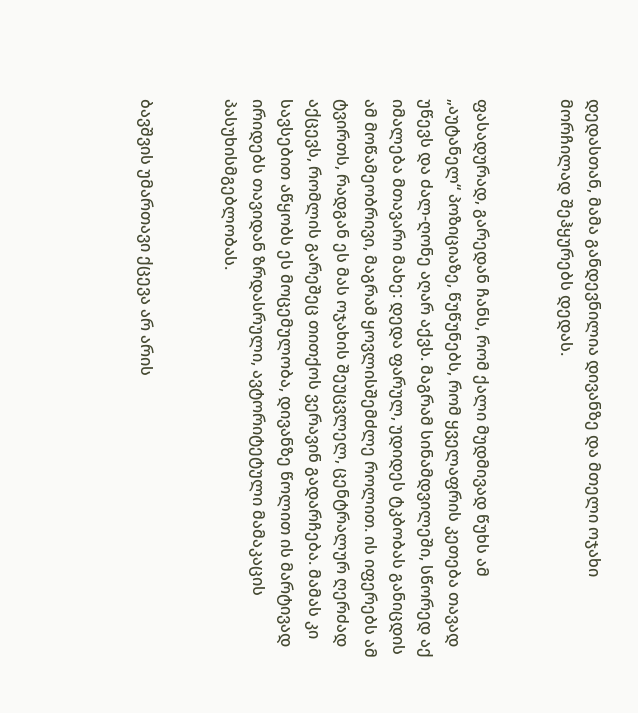დედასთან, მამა განდევნილია დივანზე და მთელი ოჯახი მორჩილად შეჰყურებს დედას.


ფასადურად, გარედან ჩანს, რომ ქალი მუდმივად წუხს ამ „აუტანელ“ პოზიციაზე, წუწუნებს, რომ ყველაფრის კეთება თავად უწევს და ძალ-ღონე აღარ აქვს. მაგრამ სინამდვილეში, სწორედ აქ იმალება მთავარი მახე: დედა ფარულ, უდიდეს ტკბობას განიცდის ამ მოწამეობრივი, მაგრამ ყოვლისშემძლე როლით. ის იფერებს ამ ტვირთს, რადგან ეს მას ოჯახის შეუცვლელ, ცენტრალურ ღერძად აქცევს, რომლის გარეშეც თითქოს ვერავინ გადარჩება. მამას კი სავსებით აწყობს ეს მოცემულობა, დივანზე წოლით ის მარტივად ირიდებს თავიდან ზრდასრული, ავტორიტეტული მამაკაცის პასუხისმგებლობას.


ბავშვის უმართავი ქცევა არ არის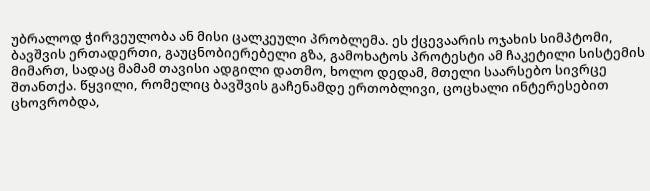უბრალოდ ჭირვეულობა ან მისი ცალკეული პრობლემა. ეს ქცევაარის ოჯახის სიმპტომი, ბავშვის ერთადერთი, გაუცნობიერებელი გზა, გამოხატოს პროტესტი ამ ჩაკეტილი სისტემის მიმართ, სადაც მამამ თავისი ადგილი დათმო, ხოლო დედამ, მთელი საარსებო სივრცე შთანთქა. წყვილი, რომელიც ბავშვის გაჩენამდე ერთობლივი, ცოცხალი ინტერესებით ცხოვრობდა,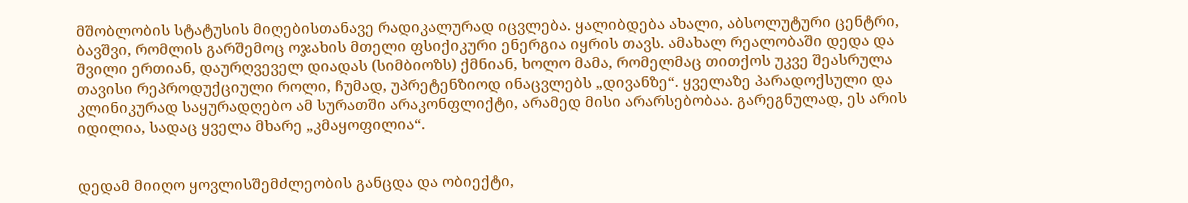მშობლობის სტატუსის მიღებისთანავე რადიკალურად იცვლება. ყალიბდება ახალი, აბსოლუტური ცენტრი, ბავშვი, რომლის გარშემოც ოჯახის მთელი ფსიქიკური ენერგია იყრის თავს. ამახალ რეალობაში დედა და შვილი ერთიან, დაურღვეველ დიადას (სიმბიოზს) ქმნიან, ხოლო მამა, რომელმაც თითქოს უკვე შეასრულა თავისი რეპროდუქციული როლი, ჩუმად, უპრეტენზიოდ ინაცვლებს „დივანზე“. ყველაზე პარადოქსული და კლინიკურად საყურადღებო ამ სურათში არაკონფლიქტი, არამედ მისი არარსებობაა. გარეგნულად, ეს არის იდილია, სადაც ყველა მხარე „კმაყოფილია“.


დედამ მიიღო ყოვლისშემძლეობის განცდა და ობიექტი,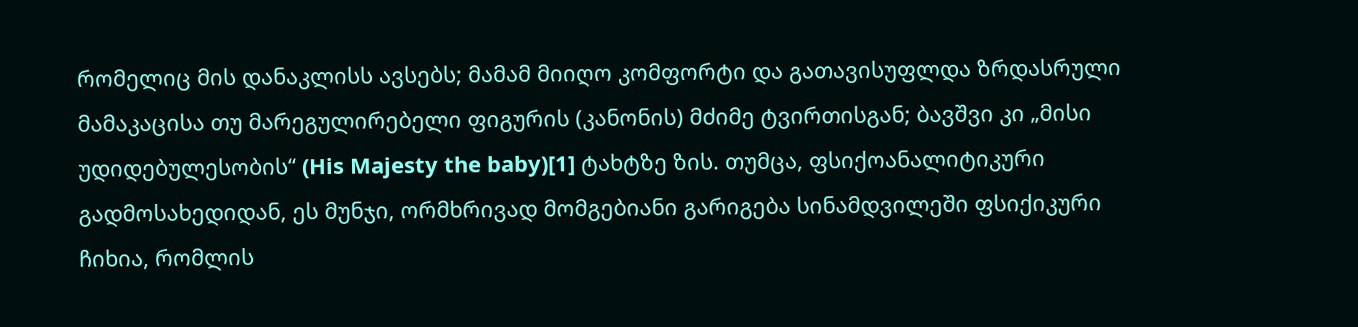რომელიც მის დანაკლისს ავსებს; მამამ მიიღო კომფორტი და გათავისუფლდა ზრდასრული მამაკაცისა თუ მარეგულირებელი ფიგურის (კანონის) მძიმე ტვირთისგან; ბავშვი კი „მისი უდიდებულესობის“ (His Majesty the baby)[1] ტახტზე ზის. თუმცა, ფსიქოანალიტიკური გადმოსახედიდან, ეს მუნჯი, ორმხრივად მომგებიანი გარიგება სინამდვილეში ფსიქიკური ჩიხია, რომლის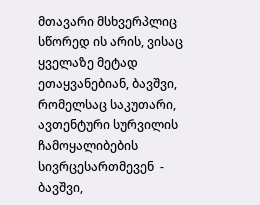მთავარი მსხვერპლიც სწორედ ის არის, ვისაც ყველაზე მეტად ეთაყვანებიან, ბავშვი, რომელსაც საკუთარი, ავთენტური სურვილის ჩამოყალიბების სივრცესართმევენ  -     ბავშვი,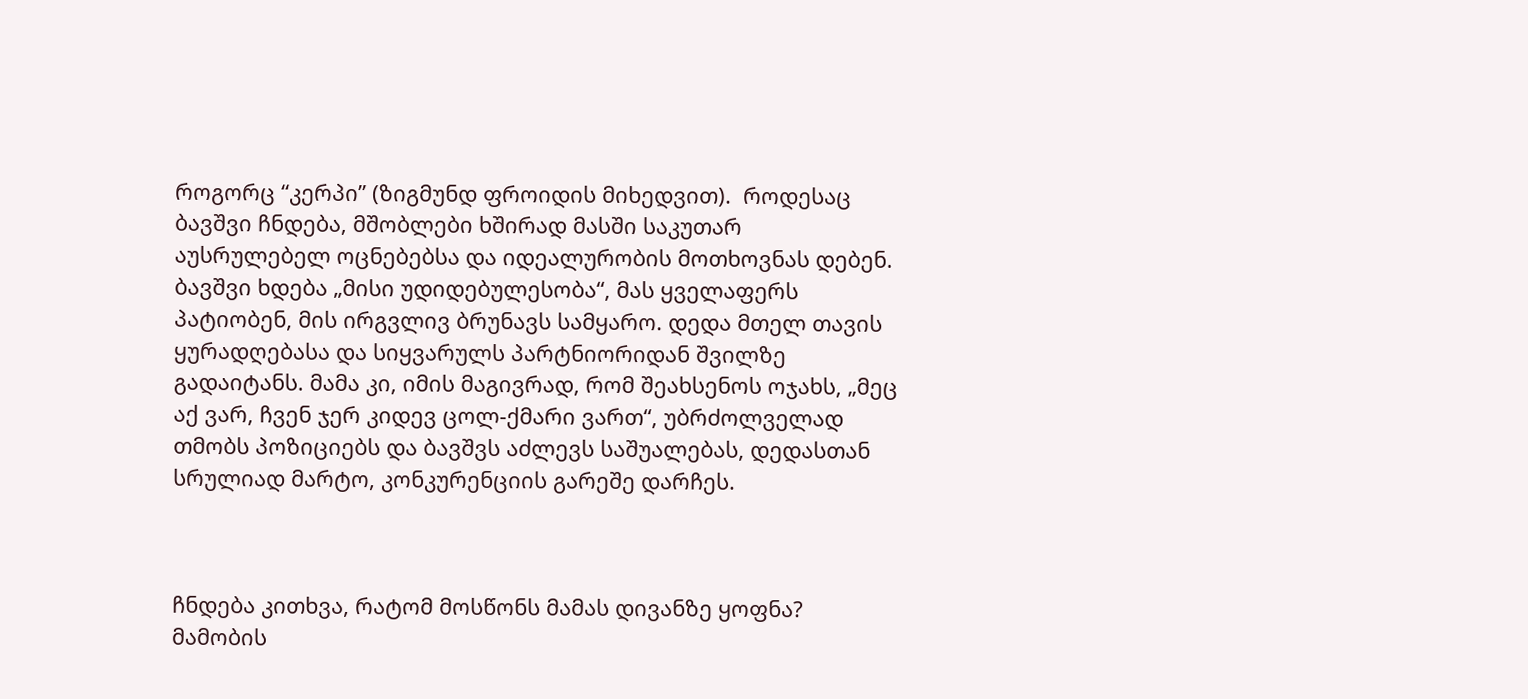როგორც “კერპი” (ზიგმუნდ ფროიდის მიხედვით).  როდესაც ბავშვი ჩნდება, მშობლები ხშირად მასში საკუთარ აუსრულებელ ოცნებებსა და იდეალურობის მოთხოვნას დებენ. ბავშვი ხდება „მისი უდიდებულესობა“, მას ყველაფერს პატიობენ, მის ირგვლივ ბრუნავს სამყარო. დედა მთელ თავის ყურადღებასა და სიყვარულს პარტნიორიდან შვილზე გადაიტანს. მამა კი, იმის მაგივრად, რომ შეახსენოს ოჯახს, „მეც აქ ვარ, ჩვენ ჯერ კიდევ ცოლ-ქმარი ვართ“, უბრძოლველად თმობს პოზიციებს და ბავშვს აძლევს საშუალებას, დედასთან სრულიად მარტო, კონკურენციის გარეშე დარჩეს.



ჩნდება კითხვა, რატომ მოსწონს მამას დივანზე ყოფნა? მამობის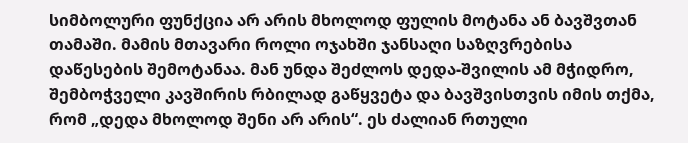სიმბოლური ფუნქცია არ არის მხოლოდ ფულის მოტანა ან ბავშვთან თამაში. მამის მთავარი როლი ოჯახში ჯანსაღი საზღვრებისა დაწესების შემოტანაა. მან უნდა შეძლოს დედა-შვილის ამ მჭიდრო, შემბოჭველი კავშირის რბილად გაწყვეტა და ბავშვისთვის იმის თქმა, რომ „დედა მხოლოდ შენი არ არის“. ეს ძალიან რთული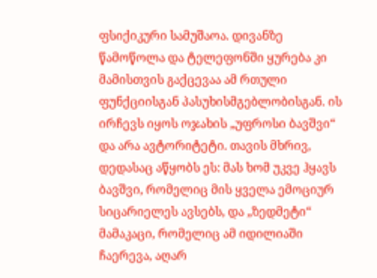ფსიქიკური სამუშაოა. დივანზე წამოწოლა და ტელეფონში ყურება კი მამისთვის გაქცევაა ამ რთული ფუნქციისგან პასუხისმგებლობისგან. ის ირჩევს იყოს ოჯახის „უფროსი ბავშვი“ და არა ავტორიტეტი. თავის მხრივ, დედასაც აწყობს ეს: მას ხომ უკვე ჰყავს ბავშვი, რომელიც მის ყველა ემოციურ სიცარიელეს ავსებს, და „ზედმეტი“ მამაკაცი, რომელიც ამ იდილიაში ჩაერევა, აღარ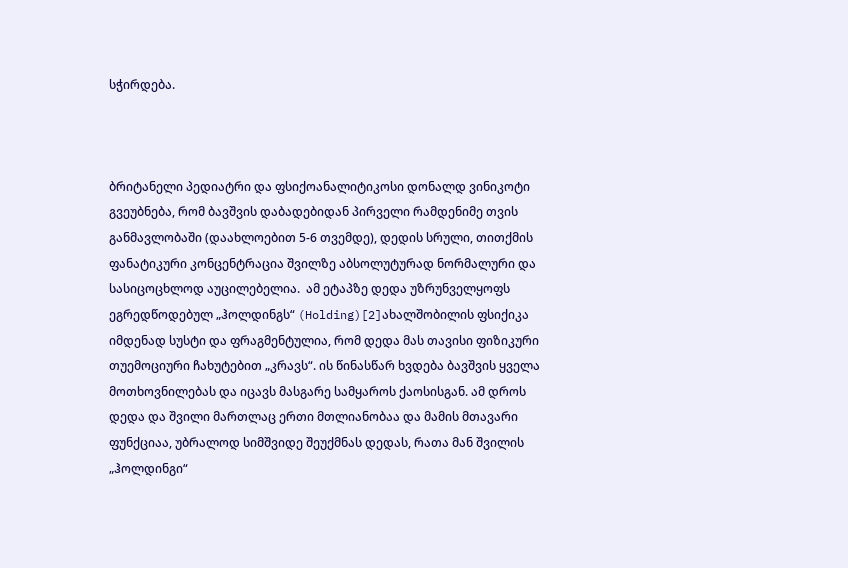სჭირდება.



ბრიტანელი პედიატრი და ფსიქოანალიტიკოსი დონალდ ვინიკოტი გვეუბნება, რომ ბავშვის დაბადებიდან პირველი რამდენიმე თვის განმავლობაში (დაახლოებით 5-6 თვემდე), დედის სრული, თითქმის ფანატიკური კონცენტრაცია შვილზე აბსოლუტურად ნორმალური და სასიცოცხლოდ აუცილებელია.  ამ ეტაპზე დედა უზრუნველყოფს ეგრედწოდებულ „ჰოლდინგს“ (Holding)[2]ახალშობილის ფსიქიკა იმდენად სუსტი და ფრაგმენტულია, რომ დედა მას თავისი ფიზიკური თუემოციური ჩახუტებით „კრავს“. ის წინასწარ ხვდება ბავშვის ყველა მოთხოვნილებას და იცავს მასგარე სამყაროს ქაოსისგან. ამ დროს დედა და შვილი მართლაც ერთი მთლიანობაა და მამის მთავარი ფუნქციაა, უბრალოდ სიმშვიდე შეუქმნას დედას, რათა მან შვილის „ჰოლდინგი“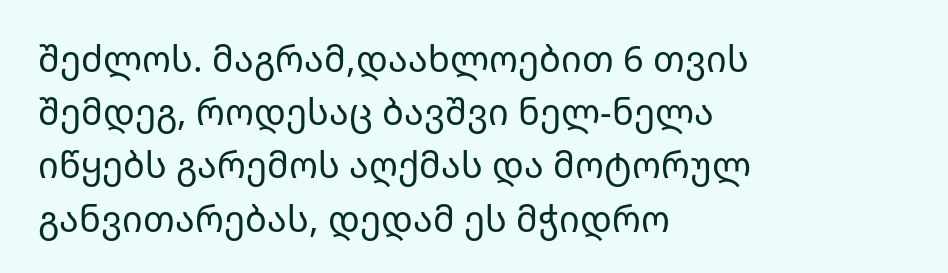შეძლოს. მაგრამ,დაახლოებით 6 თვის შემდეგ, როდესაც ბავშვი ნელ-ნელა იწყებს გარემოს აღქმას და მოტორულ განვითარებას, დედამ ეს მჭიდრო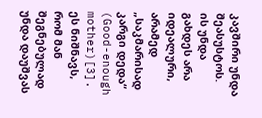კავშირი უნდა შეასუსტოს. ის უნდა გახდეს არა იდეალური, არამედ „საკმარისად კარგი დედა“ (Good-enough mother)[3]. ეს ნიშნავს, რომ მან შეგნებულად უნდა დაუშვას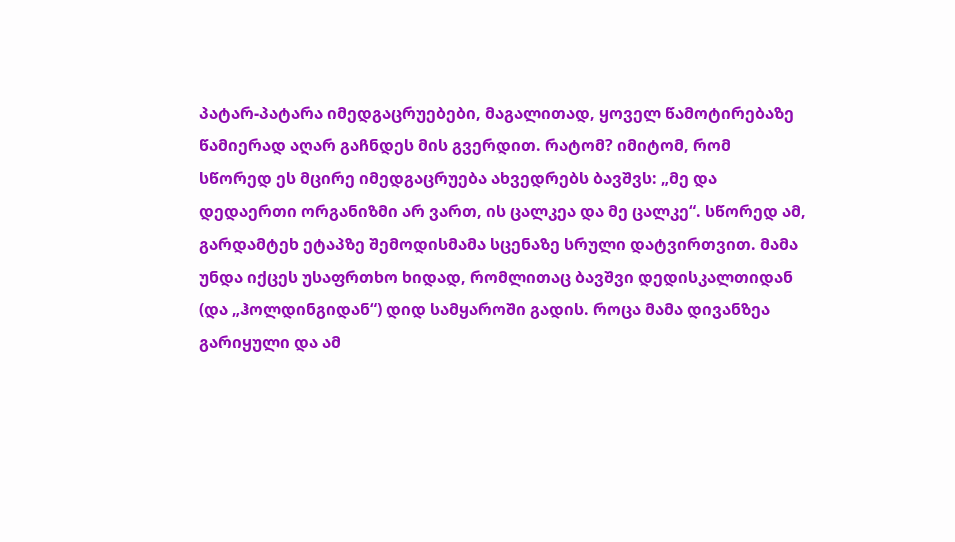პატარ-პატარა იმედგაცრუებები, მაგალითად, ყოველ წამოტირებაზე წამიერად აღარ გაჩნდეს მის გვერდით. რატომ? იმიტომ, რომ სწორედ ეს მცირე იმედგაცრუება ახვედრებს ბავშვს: „მე და დედაერთი ორგანიზმი არ ვართ, ის ცალკეა და მე ცალკე“. სწორედ ამ, გარდამტეხ ეტაპზე შემოდისმამა სცენაზე სრული დატვირთვით. მამა უნდა იქცეს უსაფრთხო ხიდად, რომლითაც ბავშვი დედისკალთიდან (და „ჰოლდინგიდან“) დიდ სამყაროში გადის. როცა მამა დივანზეა გარიყული და ამ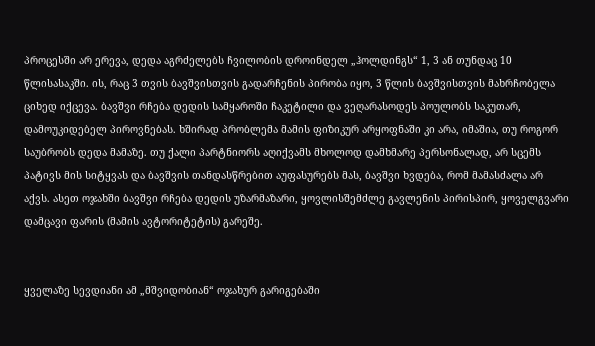პროცესში არ ერევა, დედა აგრძელებს ჩვილობის დროინდელ „ჰოლდინგს“ 1, 3 ან თუნდაც 10 წლისასაკში. ის, რაც 3 თვის ბავშვისთვის გადარჩენის პირობა იყო, 3 წლის ბავშვისთვის მახრჩობელა ციხედ იქცევა. ბავშვი რჩება დედის სამყაროში ჩაკეტილი და ვეღარასოდეს პოულობს საკუთარ, დამოუკიდებელ პიროვნებას. ხშირად პრობლემა მამის ფიზიკურ არყოფნაში კი არა, იმაშია, თუ როგორ საუბრობს დედა მამაზე. თუ ქალი პარტნიორს აღიქვამს მხოლოდ დამხმარე პერსონალად, არ სცემს პატივს მის სიტყვას და ბავშვის თანდასწრებით აუფასურებს მას, ბავშვი ხვდება, რომ მამასძალა არ აქვს. ასეთ ოჯახში ბავშვი რჩება დედის უზარმაზარი, ყოვლისშემძლე გავლენის პირისპირ, ყოველგვარი დამცავი ფარის (მამის ავტორიტეტის) გარეშე.


ყველაზე სევდიანი ამ „მშვიდობიან“ ოჯახურ გარიგებაში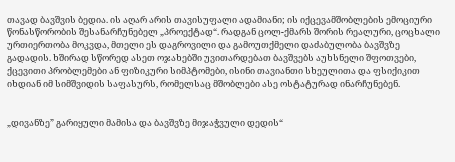თავად ბავშვის ბედია. ის აღარ არის თავისუფალი ადამიანი; ის იქცევამშობლების ემოციური წონასწორობის შესანარჩუნებელ „პროექტად“. რადგან ცოლ-ქმარს შორის რეალური, ცოცხალი ურთიერთობა მოკვდა, მთელი ეს დაგროვილი და გამოუთქმელი დაძაბულობა ბავშვზე გადადის. ხშირად სწორედ ასეთ ოჯახებში უვითარდებათ ბავშვებს აუხსნელი შფოთვები, ქცევითი პრობლემები ან ფიზიკური სიმპტომები, ისინი თავიანთი სხეულითა და ფსიქიკით იხდიან იმ სიმშვიდის საფასურს, რომელსაც მშობლები ასე ოსტატურად ინარჩუნებენ.


„დივანზე” გარიყული მამისა და ბავშვზე მიჯაჭვული დედის“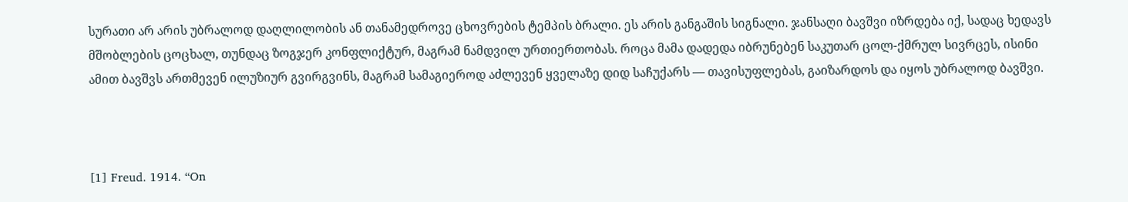სურათი არ არის უბრალოდ დაღლილობის ან თანამედროვე ცხოვრების ტემპის ბრალი. ეს არის განგაშის სიგნალი. ჯანსაღი ბავშვი იზრდება იქ, სადაც ხედავს მშობლების ცოცხალ, თუნდაც ზოგჯერ კონფლიქტურ, მაგრამ ნამდვილ ურთიერთობას. როცა მამა დადედა იბრუნებენ საკუთარ ცოლ-ქმრულ სივრცეს, ისინი ამით ბავშვს ართმევენ ილუზიურ გვირგვინს, მაგრამ სამაგიეროდ აძლევენ ყველაზე დიდ საჩუქარს — თავისუფლებას, გაიზარდოს და იყოს უბრალოდ ბავშვი.



[1] Freud. 1914. “On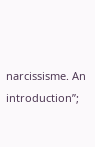narcissisme. An introduction”;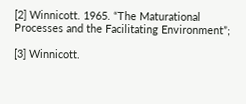[2] Winnicott. 1965. “The Maturational Processes and the Facilitating Environment”;

[3] Winnicott.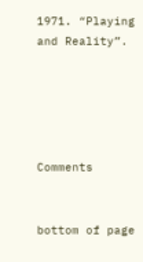1971. “Playing and Reality”.





Comments


bottom of page